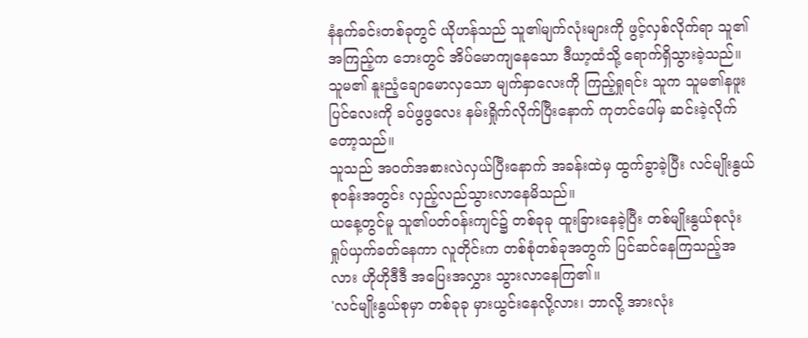နံနက်ခင်းတစ်ခုတွင် ယိုဟန်သည် သူ၏မျက်လုံးများကို ဖွင့်လှစ်လိုက်ရာ သူ၏အကြည့်က ဘေးတွင် အိပ်မောကျနေသော ဒီယာ့ထံသို့ ရောက်ရှိသွားခဲ့သည်။ သူမ၏ နူးညံ့ချောမောလှသော မျက်နှာလေးကို ကြည့်ရှုရင်း သူက သူမ၏နဖူးပြင်လေးကို ခပ်ဖွဖွလေး နမ်းရှိုက်လိုက်ပြီးနောက် ကုတင်ပေါ်မှ ဆင်းခဲ့လိုက်တော့သည်။
သူသည် အဝတ်အစားလဲလှယ်ပြီးနောက် အခန်းထဲမှ ထွက်ခွာခဲ့ပြီး လင်မျိုးနွယ်စုဝန်းအတွင်း လှည့်လည်သွားလာနေမိသည်။
ယနေ့တွင်မူ သူ၏ပတ်ဝန်းကျင်၌ တစ်ခုခု ထူးခြားနေခဲ့ပြီး တစ်မျိုးနွယ်စုလုံး ရှုပ်ယှက်ခတ်နေကာ လူတိုင်းက တစ်စုံတစ်ခုအတွက် ပြင်ဆင်နေကြသည့်အလား ဟိုဟိုဒီဒီ အပြေးအလွှား သွားလာနေကြ၏။
'လင်မျိုးနွယ်စုမှာ တစ်ခုခု မှားယွင်းနေလို့လား၊ ဘာလို့ အားလုံး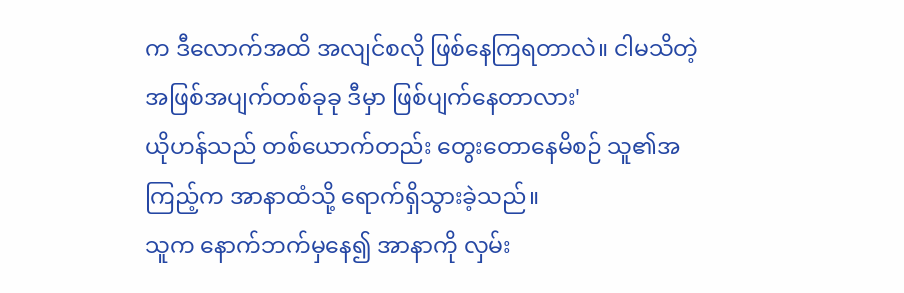က ဒီလောက်အထိ အလျင်စလို ဖြစ်နေကြရတာလဲ။ ငါမသိတဲ့ အဖြစ်အပျက်တစ်ခုခု ဒီမှာ ဖြစ်ပျက်နေတာလား'
ယိုဟန်သည် တစ်ယောက်တည်း တွေးတောနေမိစဉ် သူ၏အကြည့်က အာနာထံသို့ ရောက်ရှိသွားခဲ့သည်။
သူက နောက်ဘက်မှနေ၍ အာနာကို လှမ်း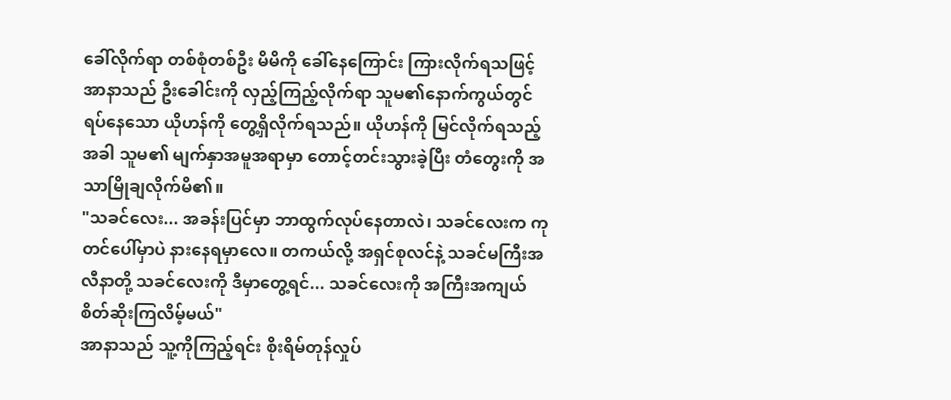ခေါ်လိုက်ရာ တစ်စုံတစ်ဦး မိမိကို ခေါ်နေကြောင်း ကြားလိုက်ရသဖြင့် အာနာသည် ဦးခေါင်းကို လှည့်ကြည့်လိုက်ရာ သူမ၏နောက်ကွယ်တွင် ရပ်နေသော ယိုဟန်ကို တွေ့ရှိလိုက်ရသည်။ ယိုဟန်ကို မြင်လိုက်ရသည့်အခါ သူမ၏ မျက်နှာအမူအရာမှာ တောင့်တင်းသွားခဲ့ပြီး တံတွေးကို အသာမြိုချလိုက်မိ၏။
"သခင်လေး... အခန်းပြင်မှာ ဘာထွက်လုပ်နေတာလဲ၊ သခင်လေးက ကုတင်ပေါ်မှာပဲ နားနေရမှာလေ။ တကယ်လို့ အရှင်စုလင်နဲ့ သခင်မကြီးအလီနာတို့ သခင်လေးကို ဒီမှာတွေ့ရင်... သခင်လေးကို အကြီးအကျယ် စိတ်ဆိုးကြလိမ့်မယ်"
အာနာသည် သူ့ကိုကြည့်ရင်း စိုးရိမ်တုန်လှုပ်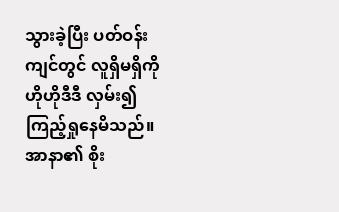သွားခဲ့ပြီး ပတ်ဝန်းကျင်တွင် လူရှိမရှိကို ဟိုဟိုဒီဒီ လှမ်း၍ ကြည့်ရှုနေမိသည်။
အာနာ၏ စိုး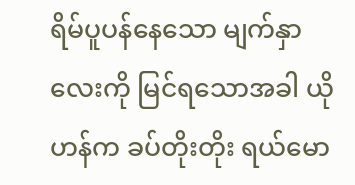ရိမ်ပူပန်နေသော မျက်နှာလေးကို မြင်ရသောအခါ ယိုဟန်က ခပ်တိုးတိုး ရယ်မော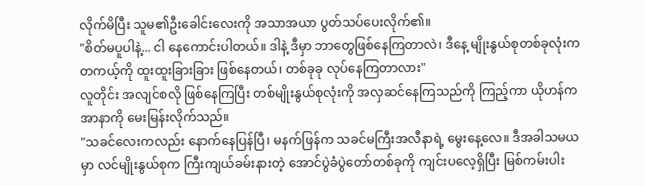လိုက်မိပြီး သူမ၏ဦးခေါင်းလေးကို အသာအယာ ပွတ်သပ်ပေးလိုက်၏။
"စိတ်မပူပါနဲ့... ငါ နေကောင်းပါတယ်။ ဒါနဲ့ ဒီမှာ ဘာတွေဖြစ်နေကြတာလဲ၊ ဒီနေ့ မျိုးနွယ်စုတစ်ခုလုံးက တကယ့်ကို ထူးထူးခြားခြား ဖြစ်နေတယ်၊ တစ်ခုခု လုပ်နေကြတာလား"
လူတိုင်း အလျင်စလို ဖြစ်နေကြပြီး တစ်မျိုးနွယ်စုလုံးကို အလှဆင်နေကြသည်ကို ကြည့်ကာ ယိုဟန်က အာနာကို မေးမြန်းလိုက်သည်။
"သခင်လေးကလည်း နောက်နေပြန်ပြီ၊ မနက်ဖြန်က သခင်မကြီးအလီနာရဲ့ မွေးနေ့လေ။ ဒီအခါသမယမှာ လင်မျိုးနွယ်စုက ကြီးကျယ်ခမ်းနားတဲ့ အောင်ပွဲခံပွဲတော်တစ်ခုကို ကျင်းပလေ့ရှိပြီး မြစ်ကမ်းပါး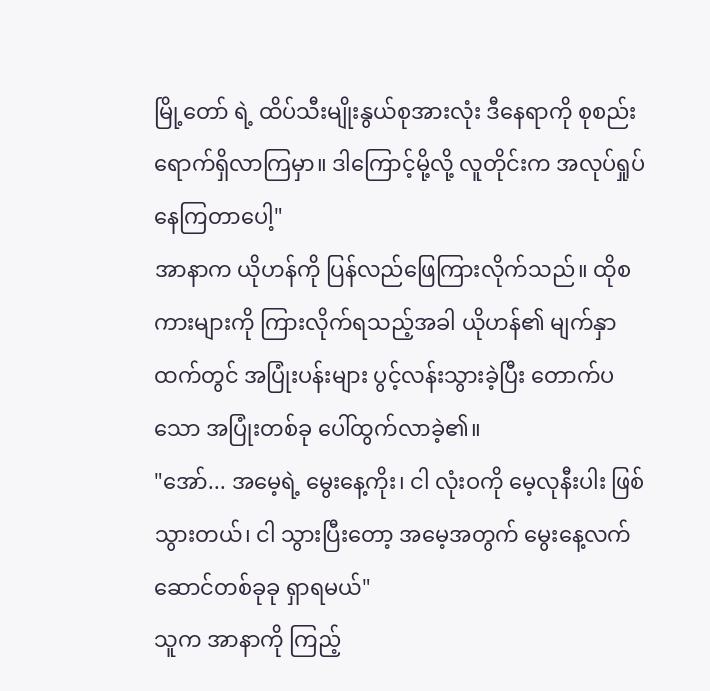မြို့တော် ရဲ့ ထိပ်သီးမျိုးနွယ်စုအားလုံး ဒီနေရာကို စုစည်းရောက်ရှိလာကြမှာ။ ဒါကြောင့်မို့လို့ လူတိုင်းက အလုပ်ရှုပ်နေကြတာပေါ့"
အာနာက ယိုဟန်ကို ပြန်လည်ဖြေကြားလိုက်သည်။ ထိုစကားများကို ကြားလိုက်ရသည့်အခါ ယိုဟန်၏ မျက်နှာထက်တွင် အပြုံးပန်းများ ပွင့်လန်းသွားခဲ့ပြီး တောက်ပသော အပြုံးတစ်ခု ပေါ်ထွက်လာခဲ့၏။
"အော်... အမေ့ရဲ့ မွေးနေ့ကိုး၊ ငါ လုံးဝကို မေ့လုနီးပါး ဖြစ်သွားတယ်၊ ငါ သွားပြီးတော့ အမေ့အတွက် မွေးနေ့လက်ဆောင်တစ်ခုခု ရှာရမယ်"
သူက အာနာကို ကြည့်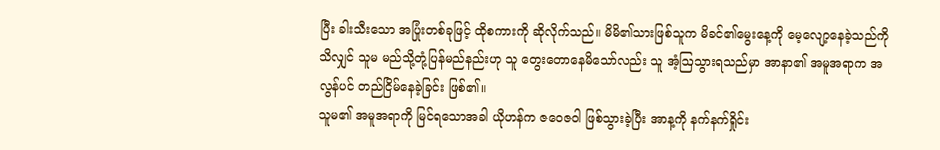ပြီး ခါးသီးသော အပြုံးတစ်ခုဖြင့် ထိုစကားကို ဆိုလိုက်သည်။ မိမိ၏သားဖြစ်သူက မိခင်၏မွေးနေ့ကို မေ့လျော့နေခဲ့သည်ကို သိလျှင် သူမ မည်သို့တုံ့ပြန်မည်နည်းဟု သူ တွေးတောနေမိသော်လည်း သူ အံ့ဩသွားရသည်မှာ အာနာ၏ အမူအရာက အလွန်ပင် တည်ငြိမ်နေခဲ့ခြင်း ဖြစ်၏။
သူမ၏ အမူအရာကို မြင်ရသောအခါ ယိုဟန်က ဇဝေဇဝါ ဖြစ်သွားခဲ့ပြီး အာန့ကို နက်နက်ရှိုင်း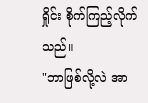ရှိုင်း စိုက်ကြည့်လိုက်သည်။
"ဘာဖြစ်လို့လဲ အာ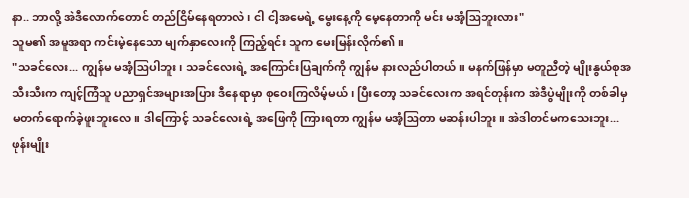နာ.. ဘာလို့ အဲဒီလောက်တောင် တည်ငြိမ်နေရတာလဲ၊ ငါ ငါ့အမေရဲ့ မွေးနေ့ကို မေ့နေတာကို မင်း မအံ့ဩဘူးလား"
သူမ၏ အမူအရာ ကင်းမဲ့နေသော မျက်နှာလေးကို ကြည့်ရင်း သူက မေးမြန်းလိုက်၏။
"သခင်လေး... ကျွန်မ မအံ့ဩပါဘူး၊ သခင်လေးရဲ့ အကြောင်းပြချက်ကို ကျွန်မ နားလည်ပါတယ်။ မနက်ဖြန်မှာ မတူညီတဲ့ မျိုးနွယ်စုအသီးသီးက ကျင့်ကြံသူ ပညာရှင်အများအပြား ဒီနေရာမှာ စုဝေးကြလိမ့်မယ်၊ ပြီးတော့ သခင်လေးက အရင်တုန်းက အဲဒီပွဲမျိုးကို တစ်ခါမှ မတက်ရောက်ခဲ့ဖူးဘူးလေ။ ဒါကြောင့် သခင်လေးရဲ့ အဖြေကို ကြားရတာ ကျွန်မ မအံ့ဩတာ မဆန်းပါဘူး။ အဲဒါတင်မကသေးဘူး... ဖုန်းမျိုး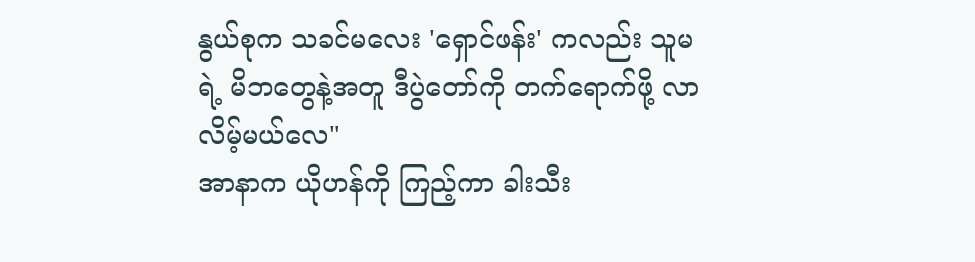နွယ်စုက သခင်မလေး 'ရှောင်ဖန်း' ကလည်း သူမရဲ့ မိဘတွေနဲ့အတူ ဒီပွဲတော်ကို တက်ရောက်ဖို့ လာလိမ့်မယ်လေ"
အာနာက ယိုဟန်ကို ကြည့်ကာ ခါးသီး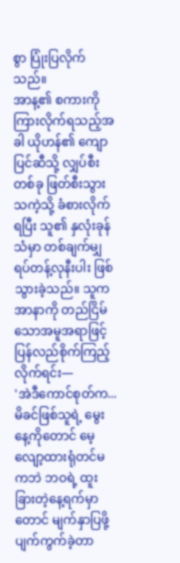စွာ ပြုံးပြလိုက်သည်။
အာန့၏ စကားကို ကြားလိုက်ရသည့်အခါ ယိုဟန်၏ ကျောပြင်ဆီသို့ လျှပ်စီးတစ်ခု ဖြတ်စီးသွားသကဲ့သို့ ခံစားလိုက်ရပြီး သူ၏ နှလုံးခုန်သံမှာ တစ်ချက်မျှ ရပ်တန့်လုနီးပါး ဖြစ်သွားခဲ့သည်။ သူက အာနာကို တည်ငြိမ်သောအမူအရာဖြင့် ပြန်လည်စိုက်ကြည့်လိုက်ရင်း—
'အဲဒီကောင်စုတ်က... မိခင်ဖြစ်သူရဲ့ မွေးနေ့ကိုတောင် မေ့လျော့ထားရုံတင်မကဘဲ ဘဝရဲ့ ထူးခြားတဲ့နေ့ရက်မှာတောင် မျက်နှာပြဖို့ ပျက်ကွက်ခဲ့တာ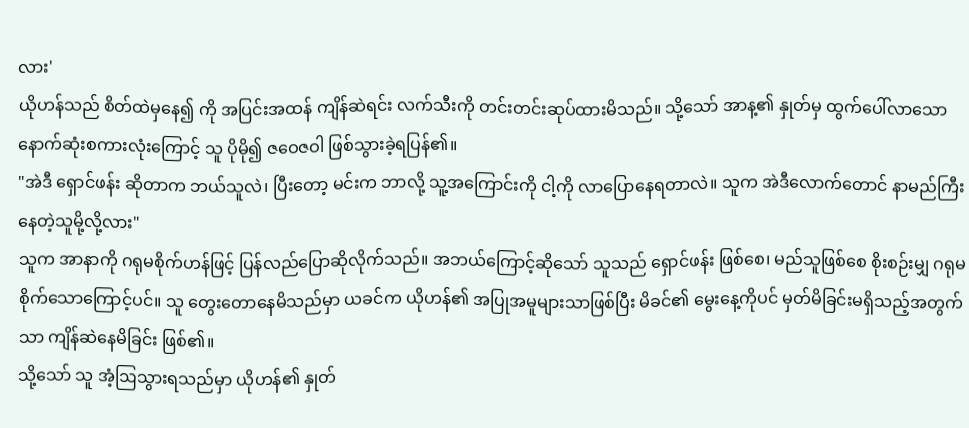လား'
ယိုဟန်သည် စိတ်ထဲမှနေ၍ ကို အပြင်းအထန် ကျိန်ဆဲရင်း လက်သီးကို တင်းတင်းဆုပ်ထားမိသည်။ သို့သော် အာန့၏ နှုတ်မှ ထွက်ပေါ်လာသော နောက်ဆုံးစကားလုံးကြောင့် သူ ပိုမို၍ ဇဝေဇဝါ ဖြစ်သွားခဲ့ရပြန်၏။
"အဲဒီ ရှောင်ဖန်း ဆိုတာက ဘယ်သူလဲ၊ ပြီးတော့ မင်းက ဘာလို့ သူ့အကြောင်းကို ငါ့ကို လာပြောနေရတာလဲ။ သူက အဲဒီလောက်တောင် နာမည်ကြီးနေတဲ့သူမို့လို့လား"
သူက အာနာကို ဂရုမစိုက်ဟန်ဖြင့် ပြန်လည်ပြောဆိုလိုက်သည်။ အဘယ်ကြောင့်ဆိုသော် သူသည် ရှောင်ဖန်း ဖြစ်စေ၊ မည်သူဖြစ်စေ စိုးစဉ်းမျှ ဂရုမစိုက်သောကြောင့်ပင်။ သူ တွေးတောနေမိသည်မှာ ယခင်က ယိုဟန်၏ အပြုအမူများသာဖြစ်ပြီး မိခင်၏ မွေးနေ့ကိုပင် မှတ်မိခြင်းမရှိသည့်အတွက်သာ ကျိန်ဆဲနေမိခြင်း ဖြစ်၏။
သို့သော် သူ အံ့ဩသွားရသည်မှာ ယိုဟန်၏ နှုတ်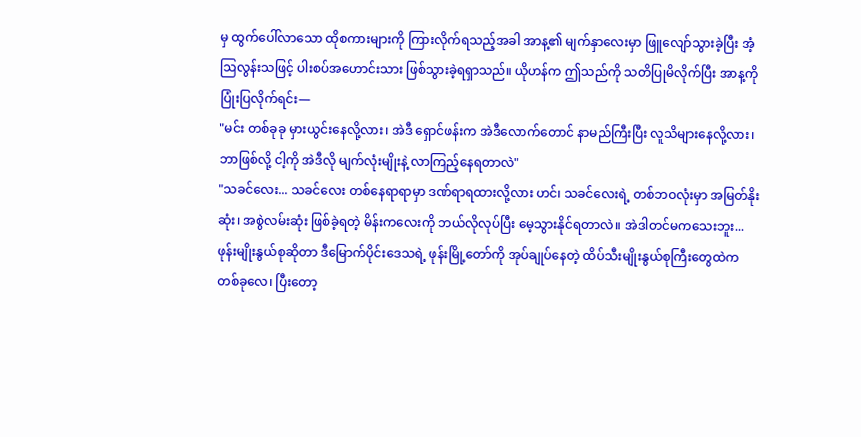မှ ထွက်ပေါ်လာသော ထိုစကားများကို ကြားလိုက်ရသည့်အခါ အာန့၏ မျက်နှာလေးမှာ ဖြူလျော်သွားခဲ့ပြီး အံ့ဩလွန်းသဖြင့် ပါးစပ်အဟောင်းသား ဖြစ်သွားခဲ့ရရှာသည်။ ယိုဟန်က ဤသည်ကို သတိပြုမိလိုက်ပြီး အာန့ကို ပြုံးပြလိုက်ရင်း—
"မင်း တစ်ခုခု မှားယွင်းနေလို့လား၊ အဲဒီ ရှောင်ဖန်းက အဲဒီလောက်တောင် နာမည်ကြီးပြီး လူသိများနေလို့လား၊ ဘာဖြစ်လို့ ငါ့ကို အဲဒီလို မျက်လုံးမျိုးနဲ့ လာကြည့်နေရတာလဲ"
"သခင်လေး... သခင်လေး တစ်နေရာရာမှာ ဒဏ်ရာရထားလို့လား ဟင်၊ သခင်လေးရဲ့ တစ်ဘဝလုံးမှာ အမြတ်နိုးဆုံး၊ အစွဲလမ်းဆုံး ဖြစ်ခဲ့ရတဲ့ မိန်းကလေးကို ဘယ်လိုလုပ်ပြီး မေ့သွားနိုင်ရတာလဲ။ အဲဒါတင်မကသေးဘူး... ဖုန်းမျိုးနွယ်စုဆိုတာ ဒီမြောက်ပိုင်းဒေသရဲ့ ဖုန်းမြို့တော်ကို အုပ်ချုပ်နေတဲ့ ထိပ်သီးမျိုးနွယ်စုကြီးတွေထဲက တစ်ခုလေ၊ ပြီးတော့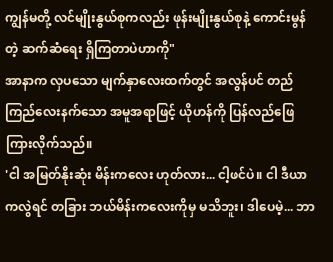ကျွန်မတို့ လင်မျိုးနွယ်စုကလည်း ဖုန်းမျိုးနွယ်စုနဲ့ ကောင်းမွန်တဲ့ ဆက်ဆံရေး ရှိကြတာပဲဟာကို"
အာနာက လှပသော မျက်နှာလေးထက်တွင် အလွန်ပင် တည်ကြည်လေးနက်သော အမူအရာဖြင့် ယိုဟန်ကို ပြန်လည်ဖြေကြားလိုက်သည်။
'ငါ အမြတ်နိုးဆုံး မိန်းကလေး ဟုတ်လား... ငါ့ဖင်ပဲ။ ငါ ဒီယာကလွဲရင် တခြား ဘယ်မိန်းကလေးကိုမှ မသိဘူး၊ ဒါပေမဲ့... ဘာ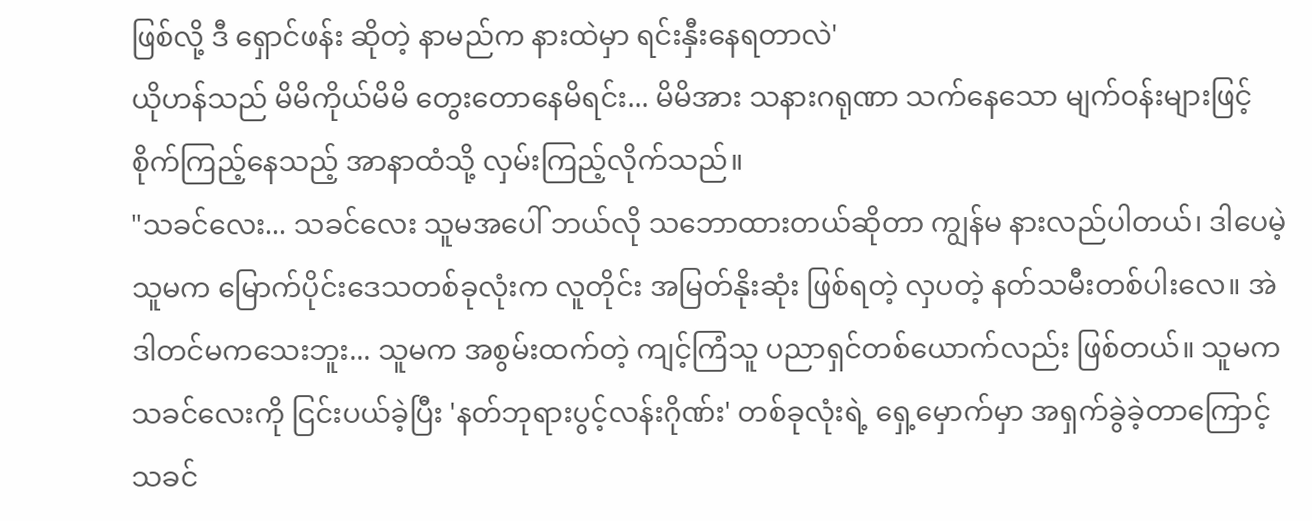ဖြစ်လို့ ဒီ ရှောင်ဖန်း ဆိုတဲ့ နာမည်က နားထဲမှာ ရင်းနှီးနေရတာလဲ'
ယိုဟန်သည် မိမိကိုယ်မိမိ တွေးတောနေမိရင်း... မိမိအား သနားဂရုဏာ သက်နေသော မျက်ဝန်းများဖြင့် စိုက်ကြည့်နေသည့် အာနာထံသို့ လှမ်းကြည့်လိုက်သည်။
"သခင်လေး... သခင်လေး သူမအပေါ် ဘယ်လို သဘောထားတယ်ဆိုတာ ကျွန်မ နားလည်ပါတယ်၊ ဒါပေမဲ့ သူမက မြောက်ပိုင်းဒေသတစ်ခုလုံးက လူတိုင်း အမြတ်နိုးဆုံး ဖြစ်ရတဲ့ လှပတဲ့ နတ်သမီးတစ်ပါးလေ။ အဲဒါတင်မကသေးဘူး... သူမက အစွမ်းထက်တဲ့ ကျင့်ကြံသူ ပညာရှင်တစ်ယောက်လည်း ဖြစ်တယ်။ သူမက သခင်လေးကို ငြင်းပယ်ခဲ့ပြီး 'နတ်ဘုရားပွင့်လန်းဂိုဏ်း' တစ်ခုလုံးရဲ့ ရှေ့မှောက်မှာ အရှက်ခွဲခဲ့တာကြောင့် သခင်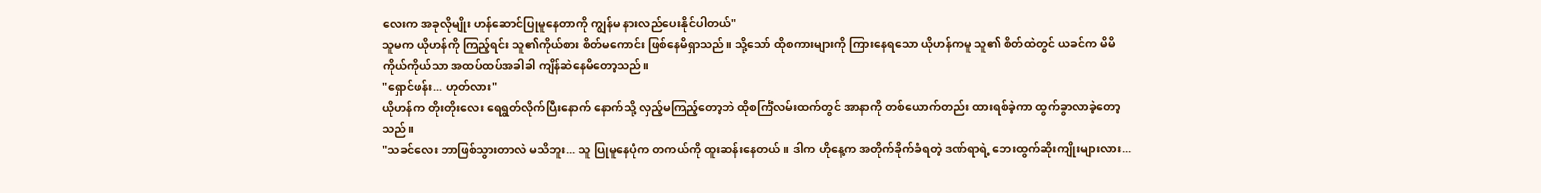လေးက အခုလိုမျိုး ဟန်ဆောင်ပြုမူနေတာကို ကျွန်မ နားလည်ပေးနိုင်ပါတယ်"
သူမက ယိုဟန်ကို ကြည့်ရင်း သူ၏ကိုယ်စား စိတ်မကောင်း ဖြစ်နေမိရှာသည်။ သို့သော် ထိုစကားများကို ကြားနေရသော ယိုဟန်ကမူ သူ၏ စိတ်ထဲတွင် ယခင်က မိမိကိုယ်ကိုယ်သာ အထပ်ထပ်အခါခါ ကျိန်ဆဲနေမိတော့သည်။
"ရှောင်ဖန်း... ဟုတ်လား"
ယိုဟန်က တိုးတိုးလေး ရေရွတ်လိုက်ပြီးနောက် နောက်သို့ လှည့်မကြည့်တော့ဘဲ ထိုစင်္ကြံလမ်းထက်တွင် အာနာကို တစ်ယောက်တည်း ထားရစ်ခဲ့ကာ ထွက်ခွာလာခဲ့တော့သည်။
"သခင်လေး ဘာဖြစ်သွားတာလဲ မသိဘူး... သူ ပြုမူနေပုံက တကယ်ကို ထူးဆန်းနေတယ်။ ဒါက ဟိုနေ့က အတိုက်ခိုက်ခံရတဲ့ ဒဏ်ရာရဲ့ ဘေးထွက်ဆိုးကျိုးများလား...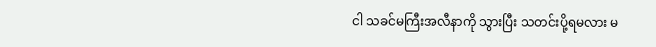ငါ သခင်မကြီးအလီနာကို သွားပြီး သတင်းပို့ရမလား မ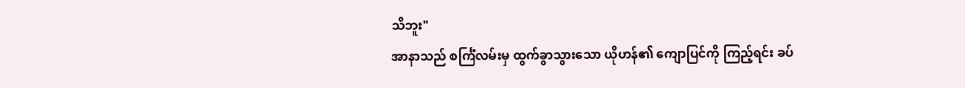သိဘူး"
အာနာသည် စင်္ကြံလမ်းမှ ထွက်ခွာသွားသော ယိုဟန်၏ ကျောပြင်ကို ကြည့်ရင်း ခပ်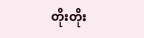တိုးတိုး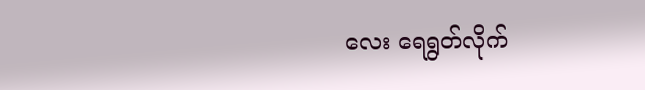လေး ရေရွတ်လိုက်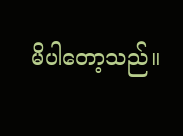မိပါတော့သည်။